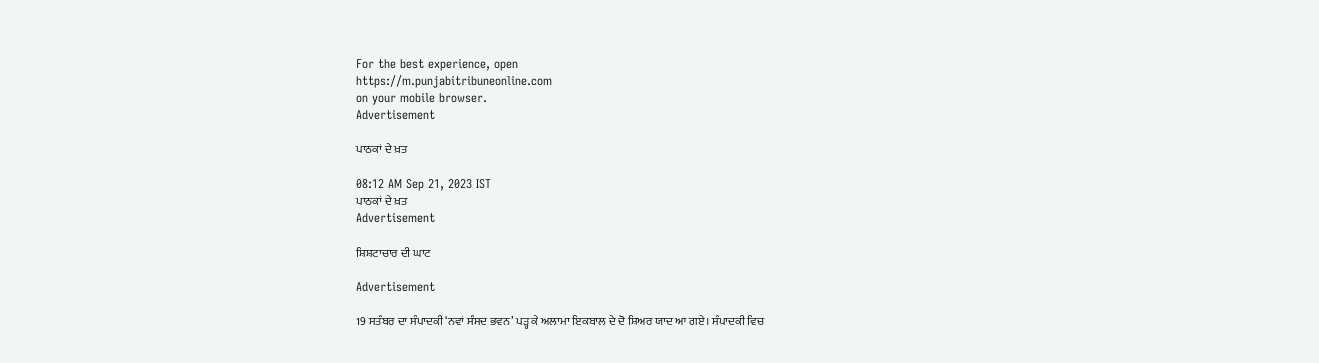For the best experience, open
https://m.punjabitribuneonline.com
on your mobile browser.
Advertisement

ਪਾਠਕਾਂ ਦੇ ਖ਼ਤ

08:12 AM Sep 21, 2023 IST
ਪਾਠਕਾਂ ਦੇ ਖ਼ਤ
Advertisement

ਸ਼ਿਸ਼ਟਾਚਾਰ ਦੀ ਘਾਟ

Advertisement

19 ਸਤੰਬਰ ਦਾ ਸੰਪਾਦਕੀ ‘ਨਵਾਂ ਸੰਸਦ ਭਵਨ’ ਪੜ੍ਹ ਕੇ ਅਲਾਮਾ ਇਕਬਾਲ ਦੇ ਦੋ ਸ਼ਿਅਰ ਯਾਦ ਆ ਗਏ। ਸੰਪਾਦਕੀ ਵਿਚ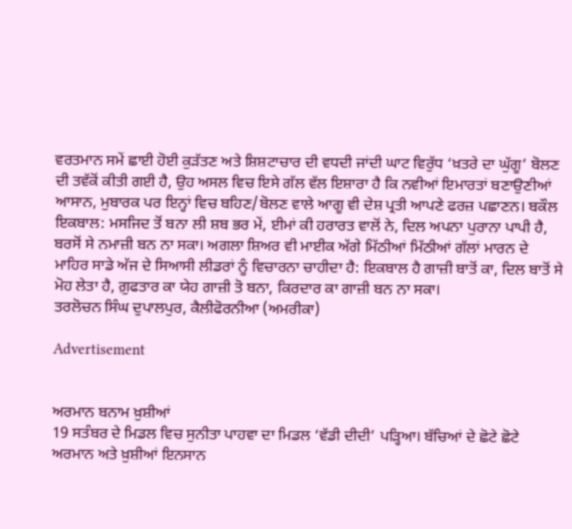ਵਰਤਮਾਨ ਸਮੇਂ ਛਾਈ ਹੋਈ ਕੁੜੱਤਣ ਅਤੇ ਸ਼ਿਸ਼ਟਾਚਾਰ ਦੀ ਵਧਦੀ ਜਾਂਦੀ ਘਾਟ ਵਿਰੁੱਧ ‘ਖ਼ਤਰੇ ਦਾ ਘੁੱਗੂ’ ਬੋਲਣ ਦੀ ਤਵੱਕੋਂ ਕੀਤੀ ਗਈ ਹੈ, ਉਹ ਅਸਲ ਵਿਚ ਇਸੇ ਗੱਲ ਵੱਲ ਇਸ਼ਾਰਾ ਹੈ ਕਿ ਨਵੀਆਂ ਇਮਾਰਤਾਂ ਬਣਾਉਣੀਆਂ ਆਸਾਨ, ਮੁਬਾਰਕ ਪਰ ਇਨ੍ਹਾਂ ਵਿਚ ਬਹਿਣ/ਬੋਲਣ ਵਾਲੇ ਆਗੂ ਵੀ ਦੇਸ਼ ਪ੍ਰਤੀ ਆਪਣੇ ਫਰਜ਼ ਪਛਾਣਨ। ਬਕੌਲ ਇਕਬਾਲ: ਮਸਜਿਦ ਤੋਂ ਬਨਾ ਲੀ ਸ਼ਬ ਭਰ ਮੇਂ, ਈਮਾਂ ਕੀ ਹਰਾਰਤ ਵਾਲੋਂ ਨੇ, ਦਿਲ ਅਪਨਾ ਪੁਰਾਨਾ ਪਾਪੀ ਹੈ, ਬਰਸੋਂ ਸੇ ਨਮਾਜ਼ੀ ਬਨ ਨਾ ਸਕਾ। ਅਗਲਾ ਸ਼ਿਅਰ ਵੀ ਮਾਈਕ ਅੱਗੇ ਮਿੱਠੀਆਂ ਮਿੱਠੀਆਂ ਗੱਲਾਂ ਮਾਰਨ ਦੇ ਮਾਹਿਰ ਸਾਡੇ ਅੱਜ ਦੇ ਸਿਆਸੀ ਲੀਡਰਾਂ ਨੂੰ ਵਿਚਾਰਨਾ ਚਾਹੀਦਾ ਹੈ: ਇਕਬਾਲ ਹੈ ਗਾਜ਼ੀ ਬਾਤੋਂ ਕਾ, ਦਿਲ ਬਾਤੋਂ ਸੇ ਮੋਹ ਲੇਤਾ ਹੈ, ਗ਼ੁਫਤਾਰ ਕਾ ਯੇਹ ਗਾਜ਼ੀ ਤੋ ਬਨਾ, ਕਿਰਦਾਰ ਕਾ ਗਾਜ਼ੀ ਬਨ ਨਾ ਸਕਾ।
ਤਰਲੋਚਨ ਸਿੰਘ ਦੁਪਾਲਪੁਰ, ਕੈਲੀਫੋਰਨੀਆ (ਅਮਰੀਕਾ)

Advertisement


ਅਰਮਾਨ ਬਨਾਮ ਖ਼ੁਸ਼ੀਆਂ
19 ਸਤੰਬਰ ਦੇ ਮਿਡਲ ਵਿਚ ਸੁਨੀਤਾ ਪਾਹਵਾ ਦਾ ਮਿਡਲ ‘ਵੱਡੀ ਦੀਦੀ’ ਪੜ੍ਹਿਆ। ਬੱਚਿਆਂ ਦੇ ਛੋਟੇ ਛੋਟੇ ਅਰਮਾਨ ਅਤੇ ਖ਼ੁਸ਼ੀਆਂ ਇਨਸਾਨ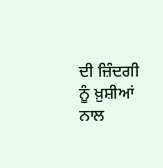ਦੀ ਜ਼ਿੰਦਗੀ ਨੂੰ ਖ਼ੁਸ਼ੀਆਂ ਨਾਲ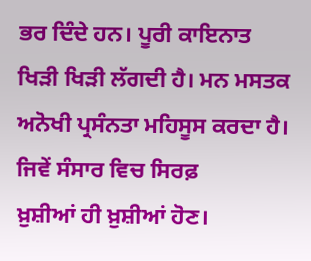ਭਰ ਦਿੰਦੇ ਹਨ। ਪੂਰੀ ਕਾਇਨਾਤ ਖਿੜੀ ਖਿੜੀ ਲੱਗਦੀ ਹੈ। ਮਨ ਮਸਤਕ ਅਨੋਖੀ ਪ੍ਰਸੰਨਤਾ ਮਹਿਸੂਸ ਕਰਦਾ ਹੈ। ਜਿਵੇਂ ਸੰਸਾਰ ਵਿਚ ਸਿਰਫ਼
ਖ਼ੁਸ਼ੀਆਂ ਹੀ ਖ਼ੁਸ਼ੀਆਂ ਹੋਣ।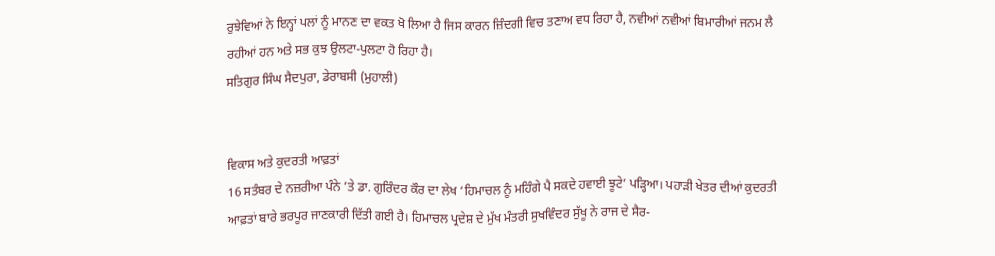ਰੁਝੇਵਿਆਂ ਨੇ ਇਨ੍ਹਾਂ ਪਲਾਂ ਨੂੰ ਮਾਨਣ ਦਾ ਵਕਤ ਖੋ ਲਿਆ ਹੈ ਜਿਸ ਕਾਰਨ ਜ਼ਿੰਦਗੀ ਵਿਚ ਤਣਾਅ ਵਧ ਰਿਹਾ ਹੈ, ਨਵੀਆਂ ਨਵੀਆਂ ਬਿਮਾਰੀਆਂ ਜਨਮ ਲੈ ਰਹੀਆਂ ਹਨ ਅਤੇ ਸਭ ਕੁਝ ਉਲਟਾ-ਪੁਲਟਾ ਹੋ ਰਿਹਾ ਹੈ।
ਸਤਿਗੁਰ ਸਿੰਘ ਸੈਦਪੁਰਾ, ਡੇਰਾਬਸੀ (ਮੁਹਾਲੀ)


ਵਿਕਾਸ ਅਤੇ ਕੁਦਰਤੀ ਆਫ਼ਤਾਂ
16 ਸਤੰਬਰ ਦੇ ਨਜ਼ਰੀਆ ਪੰਨੇ ’ਤੇ ਡਾ. ਗੁਰਿੰਦਰ ਕੌਰ ਦਾ ਲੇਖ ‘ਹਿਮਾਚਲ ਨੂੰ ਮਹਿੰਗੇ ਪੈ ਸਕਦੇ ਹਵਾਈ ਝੂਟੇ’ ਪੜ੍ਹਿਆ। ਪਹਾੜੀ ਖੇਤਰ ਦੀਆਂ ਕੁਦਰਤੀ ਆਫ਼ਤਾਂ ਬਾਰੇ ਭਰਪੂਰ ਜਾਣਕਾਰੀ ਦਿੱਤੀ ਗਈ ਹੈ। ਹਿਮਾਚਲ ਪ੍ਰਦੇਸ਼ ਦੇ ਮੁੱਖ ਮੰਤਰੀ ਸੁਖਵਿੰਦਰ ਸੁੱਖੂ ਨੇ ਰਾਜ ਦੇ ਸੈਰ-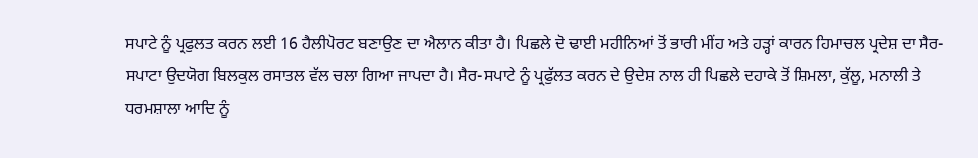ਸਪਾਟੇ ਨੂੰ ਪ੍ਰਫੁਲਤ ਕਰਨ ਲਈ 16 ਹੈਲੀਪੋਰਟ ਬਣਾਉਣ ਦਾ ਐਲਾਨ ਕੀਤਾ ਹੈ। ਪਿਛਲੇ ਦੋ ਢਾਈ ਮਹੀਨਿਆਂ ਤੋਂ ਭਾਰੀ ਮੀਂਹ ਅਤੇ ਹੜ੍ਹਾਂ ਕਾਰਨ ਹਿਮਾਚਲ ਪ੍ਰਦੇਸ਼ ਦਾ ਸੈਰ-ਸਪਾਟਾ ਉਦਯੋਗ ਬਿਲਕੁਲ ਰਸਾਤਲ ਵੱਲ ਚਲਾ ਗਿਆ ਜਾਪਦਾ ਹੈ। ਸੈਰ-ਸਪਾਟੇ ਨੂੰ ਪ੍ਰਫੁੱਲਤ ਕਰਨ ਦੇ ਉਦੇਸ਼ ਨਾਲ ਹੀ ਪਿਛਲੇ ਦਹਾਕੇ ਤੋਂ ਸ਼ਿਮਲਾ, ਕੁੱਲੂ, ਮਨਾਲੀ ਤੇ ਧਰਮਸ਼ਾਲਾ ਆਦਿ ਨੂੰ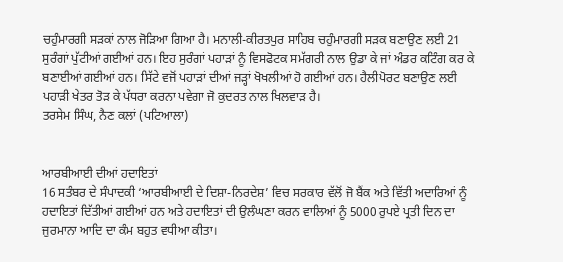ਚਹੁੰਮਾਰਗੀ ਸੜਕਾਂ ਨਾਲ ਜੋੜਿਆ ਗਿਆ ਹੈ। ਮਨਾਲੀ-ਕੀਰਤਪੁਰ ਸਾਹਿਬ ਚਹੁੰਮਾਰਗੀ ਸੜਕ ਬਣਾਉਣ ਲਈ 21 ਸੁਰੰਗਾਂ ਪੁੱਟੀਆਂ ਗਈਆਂ ਹਨ। ਇਹ ਸੁਰੰਗਾਂ ਪਹਾੜਾਂ ਨੂੰ ਵਿਸਫੋਟਕ ਸਮੱਗਰੀ ਨਾਲ ਉਡਾ ਕੇ ਜਾਂ ਅੰਡਰ ਕਟਿੰਗ ਕਰ ਕੇ ਬਣਾਈਆਂ ਗਈਆਂ ਹਨ। ਸਿੱਟੇ ਵਜੋਂ ਪਹਾੜਾਂ ਦੀਆਂ ਜੜ੍ਹਾਂ ਖੋਖਲੀਆਂ ਹੋ ਗਈਆਂ ਹਨ। ਹੈਲੀਪੋਰਟ ਬਣਾਉਣ ਲਈ ਪਹਾੜੀ ਖੇਤਰ ਤੋੜ ਕੇ ਪੱਧਰਾ ਕਰਨਾ ਪਵੇਗਾ ਜੋ ਕੁਦਰਤ ਨਾਲ ਖਿਲਵਾੜ ਹੈ।
ਤਰਸੇਮ ਸਿੰਘ, ਨੈਣ ਕਲਾਂ (ਪਟਿਆਲਾ)


ਆਰਬੀਆਈ ਦੀਆਂ ਹਦਾਇਤਾਂ
16 ਸਤੰਬਰ ਦੇ ਸੰਪਾਦਕੀ ‘ਆਰਬੀਆਈ ਦੇ ਦਿਸ਼ਾ-ਨਿਰਦੇਸ਼’ ਵਿਚ ਸਰਕਾਰ ਵੱਲੋਂ ਜੋ ਬੈਂਕ ਅਤੇ ਵਿੱਤੀ ਅਦਾਰਿਆਂ ਨੂੰ ਹਦਾਇਤਾਂ ਦਿੱਤੀਆਂ ਗਈਆਂ ਹਨ ਅਤੇ ਹਦਾਇਤਾਂ ਦੀ ਉਲੰਘਣਾ ਕਰਨ ਵਾਲਿਆਂ ਨੂੰ 5000 ਰੁਪਏ ਪ੍ਰਤੀ ਦਿਨ ਦਾ ਜੁਰਮਾਨਾ ਆਦਿ ਦਾ ਕੰਮ ਬਹੁਤ ਵਧੀਆ ਕੀਤਾ।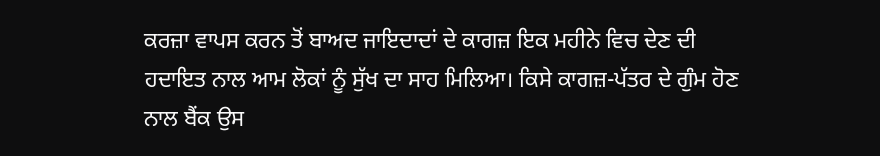ਕਰਜ਼ਾ ਵਾਪਸ ਕਰਨ ਤੋਂ ਬਾਅਦ ਜਾਇਦਾਦਾਂ ਦੇ ਕਾਗਜ਼ ਇਕ ਮਹੀਨੇ ਵਿਚ ਦੇਣ ਦੀ ਹਦਾਇਤ ਨਾਲ ਆਮ ਲੋਕਾਂ ਨੂੰ ਸੁੱਖ ਦਾ ਸਾਹ ਮਿਲਿਆ। ਕਿਸੇ ਕਾਗਜ਼-ਪੱਤਰ ਦੇ ਗੁੰਮ ਹੋਣ ਨਾਲ ਬੈਂਕ ਉਸ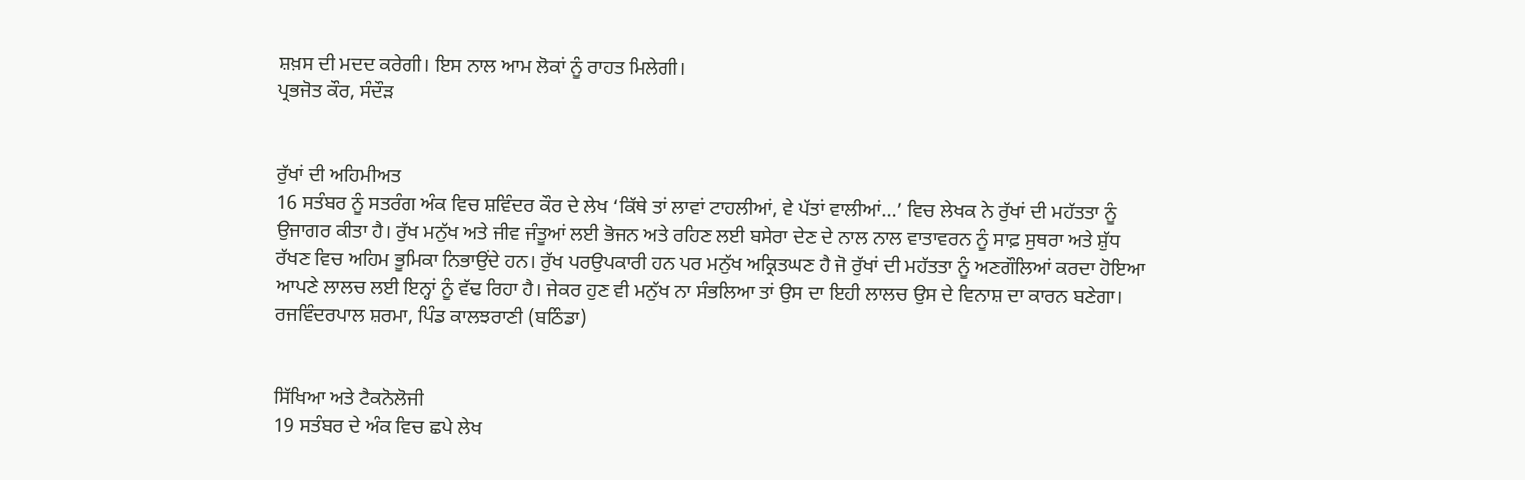ਸ਼ਖ਼ਸ ਦੀ ਮਦਦ ਕਰੇਗੀ। ਇਸ ਨਾਲ ਆਮ ਲੋਕਾਂ ਨੂੰ ਰਾਹਤ ਮਿਲੇਗੀ।
ਪ੍ਰਭਜੋਤ ਕੌਰ, ਸੰਦੌੜ


ਰੁੱਖਾਂ ਦੀ ਅਹਿਮੀਅਤ
16 ਸਤੰਬਰ ਨੂੰ ਸਤਰੰਗ ਅੰਕ ਵਿਚ ਸ਼ਵਿੰਦਰ ਕੌਰ ਦੇ ਲੇਖ ‘ਕਿੱਥੇ ਤਾਂ ਲਾਵਾਂ ਟਾਹਲੀਆਂ, ਵੇ ਪੱਤਾਂ ਵਾਲੀਆਂ…’ ਵਿਚ ਲੇਖਕ ਨੇ ਰੁੱਖਾਂ ਦੀ ਮਹੱਤਤਾ ਨੂੰ ਉਜਾਗਰ ਕੀਤਾ ਹੈ। ਰੁੱਖ ਮਨੁੱਖ ਅਤੇ ਜੀਵ ਜੰਤੂਆਂ ਲਈ ਭੋਜਨ ਅਤੇ ਰਹਿਣ ਲਈ ਬਸੇਰਾ ਦੇਣ ਦੇ ਨਾਲ ਨਾਲ ਵਾਤਾਵਰਨ ਨੂੰ ਸਾਫ਼ ਸੁਥਰਾ ਅਤੇ ਸ਼ੁੱਧ ਰੱਖਣ ਵਿਚ ਅਹਿਮ ਭੂਮਿਕਾ ਨਿਭਾਉਂਦੇ ਹਨ। ਰੁੱਖ ਪਰਉਪਕਾਰੀ ਹਨ ਪਰ ਮਨੁੱਖ ਅਕ੍ਰਿਤਘਣ ਹੈ ਜੋ ਰੁੱਖਾਂ ਦੀ ਮਹੱਤਤਾ ਨੂੰ ਅਣਗੌਲਿਆਂ ਕਰਦਾ ਹੋਇਆ ਆਪਣੇ ਲਾਲਚ ਲਈ ਇਨ੍ਹਾਂ ਨੂੰ ਵੱਢ ਰਿਹਾ ਹੈ। ਜੇਕਰ ਹੁਣ ਵੀ ਮਨੁੱਖ ਨਾ ਸੰਭਲਿਆ ਤਾਂ ਉਸ ਦਾ ਇਹੀ ਲਾਲਚ ਉਸ ਦੇ ਵਿਨਾਸ਼ ਦਾ ਕਾਰਨ ਬਣੇਗਾ।
ਰਜਵਿੰਦਰਪਾਲ ਸ਼ਰਮਾ, ਪਿੰਡ ਕਾਲਝਰਾਣੀ (ਬਠਿੰਡਾ)


ਸਿੱਖਿਆ ਅਤੇ ਟੈਕਨੋਲੋਜੀ
19 ਸਤੰਬਰ ਦੇ ਅੰਕ ਵਿਚ ਛਪੇ ਲੇਖ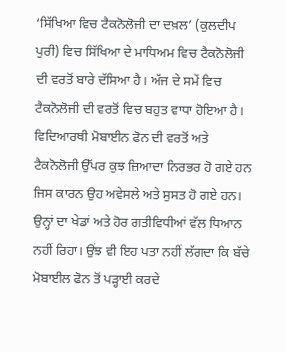‘ਸਿੱਖਿਆ ਵਿਚ ਟੈਕਨੋਲੋਜੀ ਦਾ ਦਖ਼ਲ’ (ਕੁਲਦੀਪ ਪੁਰੀ) ਵਿਚ ਸਿੱਖਿਆ ਦੇ ਮਾਧਿਅਮ ਵਿਚ ਟੈਕਨੋਲੋਜੀ ਦੀ ਵਰਤੋਂ ਬਾਰੇ ਦੱਸਿਆ ਹੈ। ਅੱਜ ਦੇ ਸਮੇਂ ਵਿਚ ਟੈਕਨੋਲੋਜੀ ਦੀ ਵਰਤੋਂ ਵਿਚ ਬਹੁਤ ਵਾਧਾ ਹੋਇਆ ਹੈ। ਵਿਦਿਆਰਥੀ ਮੋਬਾਈਨ ਫੋਨ ਦੀ ਵਰਤੋਂ ਅਤੇ ਟੈਕਨੋਲੋਜੀ ਉੱਪਰ ਕੁਝ ਜ਼ਿਆਦਾ ਨਿਰਭਰ ਹੋ ਗਏ ਹਨ ਜਿਸ ਕਾਰਨ ਉਹ ਅਵੇਸਲੇ ਅਤੇ ਸੁਸਤ ਹੋ ਗਏ ਹਨ। ਉਨ੍ਹਾਂ ਦਾ ਖੇਡਾਂ ਅਤੇ ਹੋਰ ਗਤੀਵਿਧੀਆਂ ਵੱਲ ਧਿਆਨ ਨਹੀਂ ਰਿਹਾ। ਉਂਝ ਵੀ ਇਹ ਪਤਾ ਨਹੀਂ ਲੱਗਦਾ ਕਿ ਬੱਚੇ ਮੋਬਾਈਲ ਫੋਨ ਤੋਂ ਪੜ੍ਹਾਈ ਕਰਦੇ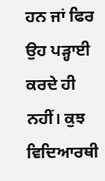ਹਨ ਜਾਂ ਫਿਰ ਉਹ ਪੜ੍ਹਾਈ ਕਰਦੇ ਹੀ ਨਹੀਂ। ਕੁਝ ਵਿਦਿਆਰਥੀ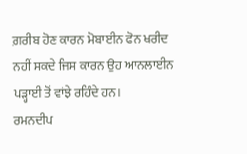ਗ਼ਰੀਬ ਹੋਣ ਕਾਰਨ ਮੋਬਾਈਨ ਫੋਨ ਖਰੀਦ ਨਹੀਂ ਸਕਦੇ ਜਿਸ ਕਾਰਨ ਉਹ ਆਨਲਾਈਨ ਪੜ੍ਹਾਈ ਤੋਂ ਵਾਂਝੇ ਰਹਿੰਦੇ ਹਨ।
ਰਮਨਦੀਪ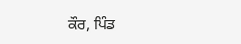ਕੌਰ, ਪਿੰਡ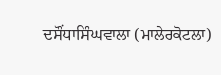ਦਸੌਂਧਾਸਿੰਘਵਾਲਾ (ਮਾਲੇਰਕੋਟਲਾ)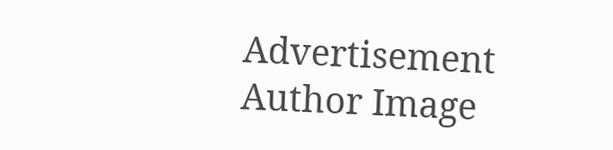Advertisement
Author Image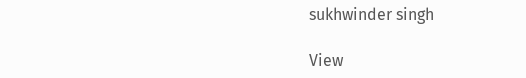sukhwinder singh

View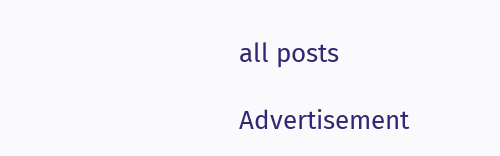all posts

Advertisement